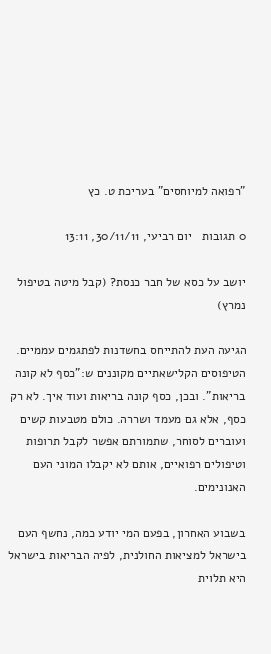"רפואה למיוחסים" בעריכת ט. כץ

0 תגובות   יום רביעי, 30/11/11, 13:11

יושב על כסא של חבר כנסת? (קבל מיטה בטיפול נמרץ)

הגיעה העת להתייחס בחשדנות לפתגמים עממיים. הטיפוסים הקלישאתיים מקוננים ש:"כסף לא קונה בריאות". ובכן, כסף קונה בריאות ועוד איך. לא רק כסף, אלא גם מעמד ושררה. כולם מטבעות קשים ועוברים לסוחר, שתמורתם אפשר לקבל תרופות וטיפולים רפואיים, אותם לא יקבלו המוני העם האנונימים.

בשבוע האחרון, בפעם המי יודע כמה, נחשף העם בישראל למציאות החולנית, לפיה הבריאות בישראל היא תלוית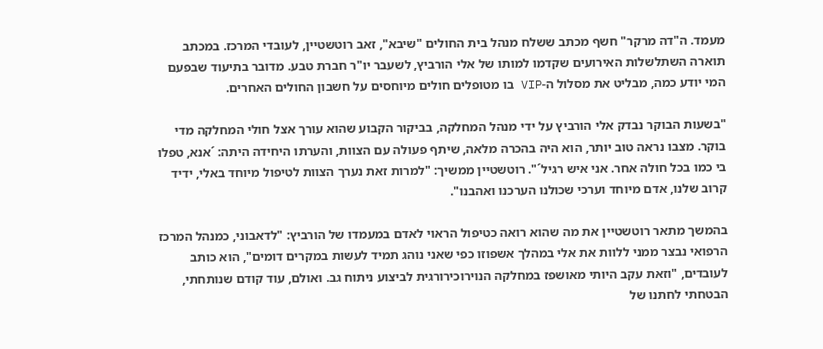מעמד. ה"דה מרקר" חשף מכתב ששלח מנהל בית החולים "שיבא", זאב רוטשטיין, לעובדי המרכז. במכתב תוארה השתלשלות האירועים שקדמו למותו של אלי הורביץ, לשעבר יו"ר חברת טבע. מדובר בתיעוד שבפעם המי יודע כמה, מבליט את מסלול ה-VIP בו מטופלים חולים מיוחסים על חשבון החולים האחרים.

"בשעות הבוקר נבדק אלי הורביץ על ידי מנהל המחלקה, בביקור הקבוע שהוא עורך אצל חולי המחלקה מדי בוקר. מצבו נראה טוב יותר, הוא היה בהכרה מלאה, שיתף פעולה עם הצוות, והערתו היחידה היתה: ´אנא, טפלו בי כמו בכל חולה אחר. אני איש רגיל´". רוטשטיין ממשיך: "למרות זאת נערך הצוות לטיפול מיוחד באלי, ידיד קרוב שלנו, אדם מיוחד וערכי שכולנו הערכנו ואהבנו".

בהמשך מתאר רוטשטיין את מה שהוא רואה כטיפול הראוי לאדם במעמדו של הורביץ: "לדאבוני, כמנהל המרכז הרפואי נבצר ממני ללוות את אלי במהלך אשפוזו כפי שאני נוהג תמיד לעשות במקרים דומים", הוא כותב לעובדים, "וזאת עקב היותי מאושפז במחלקה הנוירוכירורגית לביצוע ניתוח גב. ואולם, עוד קודם שנותחתי, הבטחתי לחתנו של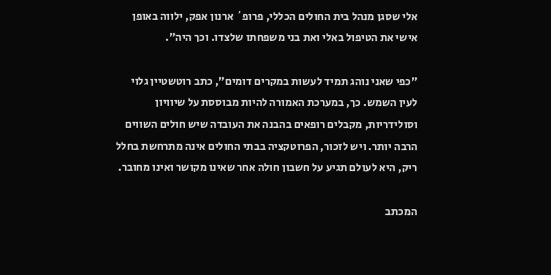אלי שסגן מנהל בית החולים הכללי, פרופ´ ארנון אפק, ילווה באופן אישי את הטיפול באלי ואת בני משפחתו שלצדו. וכך היה".

"כפי שאני נוהג תמיד לעשות במקרים דומים", כתב רוטשטיין גלוי לעין השמש. כך, במערכת האמורה להיות מבוססת על שיוויון וסולידריות, מקבלים רופאים בהבנה את העובדה שיש חולים השווים הרבה יותר. ויש לזכור, הפרוטקציה בבתי החולים אינה מתרחשת בחלל ריק, היא לעולם תגיע על חשבון חולה אחר שאינו מקושר ואינו מחובר.

המכתב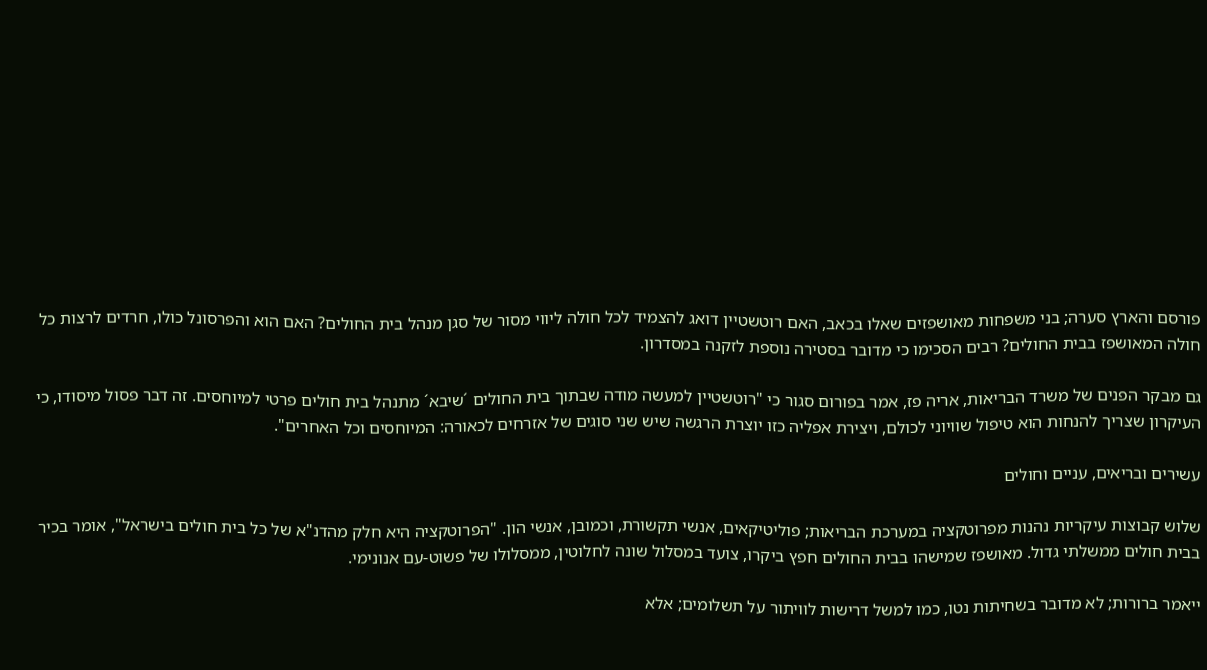פורסם והארץ סערה; בני משפחות מאושפזים שאלו בכאב, האם רוטשטיין דואג להצמיד לכל חולה ליווי מסור של סגן מנהל בית החולים? האם הוא והפרסונל כולו, חרדים לרצות כל חולה המאושפז בבית החולים? רבים הסכימו כי מדובר בסטירה נוספת לזקנה במסדרון.

גם מבקר הפנים של משרד הבריאות, אריה פז, אמר בפורום סגור כי "רוטשטיין למעשה מודה שבתוך בית החולים ´שיבא´ מתנהל בית חולים פרטי למיוחסים. זה דבר פסול מיסודו, כי העיקרון שצריך להנחות הוא טיפול שוויוני לכולם, ויצירת אפליה כזו יוצרת הרגשה שיש שני סוגים של אזרחים לכאורה: המיוחסים וכל האחרים".

עשירים ובריאים, עניים וחולים

שלוש קבוצות עיקריות נהנות מפרוטקציה במערכת הבריאות; פוליטיקאים, אנשי תקשורת, וכמובן, אנשי הון. "הפרוטקציה היא חלק מהדנ"א של כל בית חולים בישראל", אומר בכיר בבית חולים ממשלתי גדול. מאושפז שמישהו בבית החולים חפץ ביקרו, צועד במסלול שונה לחלוטין, ממסלולו של פשוט-עם אנונימי.

ייאמר ברורות; לא מדובר בשחיתות נטו, כמו למשל דרישות לוויתור על תשלומים; אלא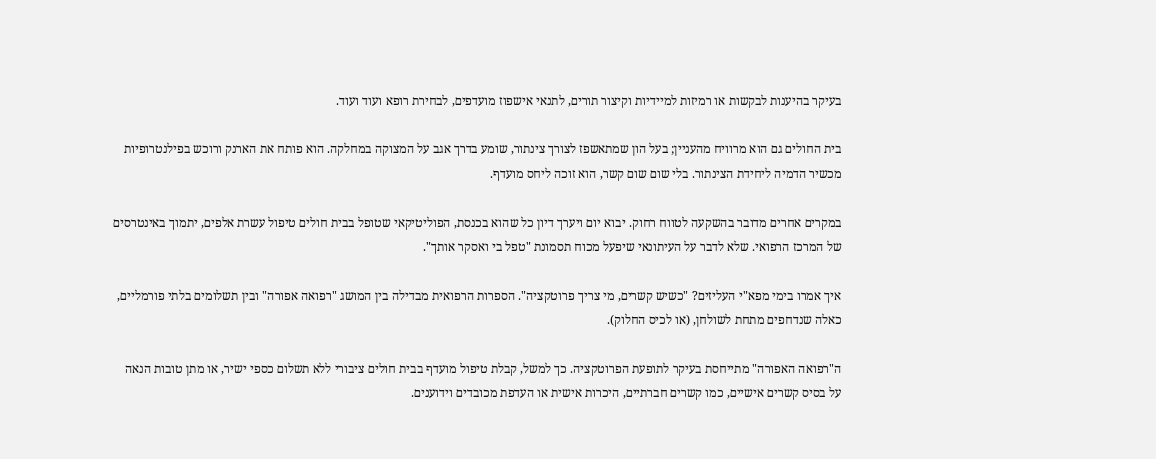בעיקר בהיענות לבקשות או רמיזות למיידיות וקיצור תורים, לתנאי אישפוז מועדפים, לבחירת רופא ועוד ועוד.

בית החולים גם הוא מרוויח מהעניין; בעל הון שמתאשפז לצורך צינתור, שומע בדרך אגב על המצוקה במחלקה. הוא פותח את הארנק ורוכש בפילנטרופיות מכשיר הדמיה ליחידת הצינתור. בלי שום שום קשר, הוא זוכה ליחס מועדף.

במקרים אחרים מדובר בהשקעה לטווח רחוק. יבוא יום ויערך דיון כל שהוא בכנסת, הפוליטיקאי שטופל בבית חולים טיפול עשרת אלפים, יתמוך באינטרסים של המרכז הרפואי. שלא לדבר על העיתונאי שיפעל מכוח תסמונת "טפל בי ואסקר אותך".

איך אמרו בימי מפא"י העליזים? "כשיש קשרים, מי צריך פרוטקציה". הספרות הרפואית מבדילה בין המושג "רפואה אפורה" ובין תשלומים בלתי פורמליים, כאלה שנדחפים מתחת לשולחן, (או לכיס החלוק).

ה"רפואה האפורה" מתייחסת בעיקר לתופעת הפרוטקציה. כך למשל, קבלת טיפול מועדף בבית חולים ציבורי ללא תשלום כספי ישיר, או מתן טובות הנאה על בסיס קשרים אישיים, כמו קשרים חברתיים, היכרות אישית או העדפת מכובדים וידוענים.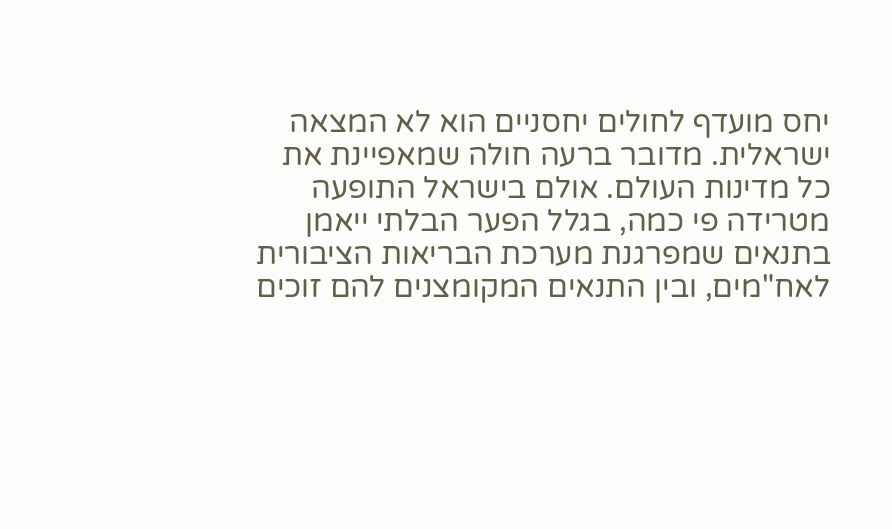יחס מועדף לחולים יחסניים הוא לא המצאה ישראלית. מדובר ברעה חולה שמאפיינת את כל מדינות העולם. אולם בישראל התופעה מטרידה פי כמה, בגלל הפער הבלתי ייאמן בתנאים שמפרגנת מערכת הבריאות הציבורית לאח"מים, ובין התנאים המקומצנים להם זוכים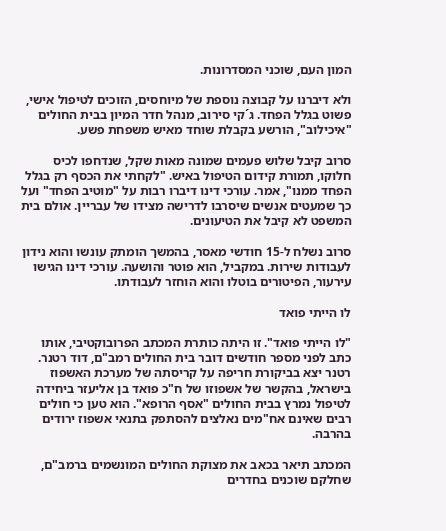המון העם, שוכני המסדרונות.

ולא דיברנו על קבוצה נוספת של מיוחסים, הזוכים לטיפול אישי, פשוט בגלל הפחד. ג´קי סירוב, מנהל חדר המיון בבית החולים "איכילוב", הורשע בקבלת שוחד מאיש משפחת פשע.

סרוב קיבל שלוש פעמים שמונה מאות שקל, שנדחפו לכיס חלוקו, תמורת קידום הטיפול באיש. "לקחתי את הכסף רק בגלל הפחד ממנו", אמר. עורכי דינו דיברו רבות על "מוטיב הפחד" ועל כך שמעטים אנשים שיסרבו לדרישה מצידו של עבריין. אולם בית המשפט לא קיבל את הטיעונים.

סרוב נשלח ל-15 חודשי מאסר, בהמשך הומתק עונשו והוא נידון לעבודות שירות. במקביל, הוא פוטר והושעה. עורכי דינו הגישו עירעור, הפיטורים בוטלו והוא הוחזר לעבודתו.

לו הייתי פואד

"לו הייתי פואד". זו היתה כותרת המכתב הפרובוקטיבי, אותו כתב לפני מספר חודשים דובר בית החולים רמב"ם, דוד רטנר. רטנר יצא בביקורת חריפה על קריסתה של מערכת האשפוז בישראל, בהקשר של אשפוזו של ח"כ פואד בן אליעזר ביחידה לטיפול נמרץ בבית החולים "אסף הרופא". הוא טען כי חולים רבים שאינם אח"מים נאלצים להסתפק בתנאי אשפוז ירודים בהרבה.

המכתב תיאר בכאב את מצוקת החולים המונשמים ברמב"ם, שחלקם שוכנים בחדרים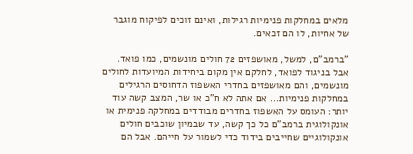מלאים במחלקות פנימיות רגילות, ואינם זוכים לפיקוח מוגבר של אחיות, לו הם זכאים.

"ברמב"ם, למשל, מאושפזים 72 חולים מונשמים, כמו פואד. אבל בניגוד לפואד, לחלקם אין מקום ביחידות המיועדות לחולים מונשמים, והם מאושפזים בחדרי האשפוז הדחוסים הרגילים במחלקות פנימיות... אם אתה לא ח"כ או שר, המצב קשה עוד יותר: העומס על האשפוז בחדרים מבודדים במחלקה פנימית או אונקולוגית ברמב"ם כל כך קשה, עד שבמיון שוכבים חולים אונקולוגיים שחייבים בידוד כדי לשמור על חייהם. אבל הם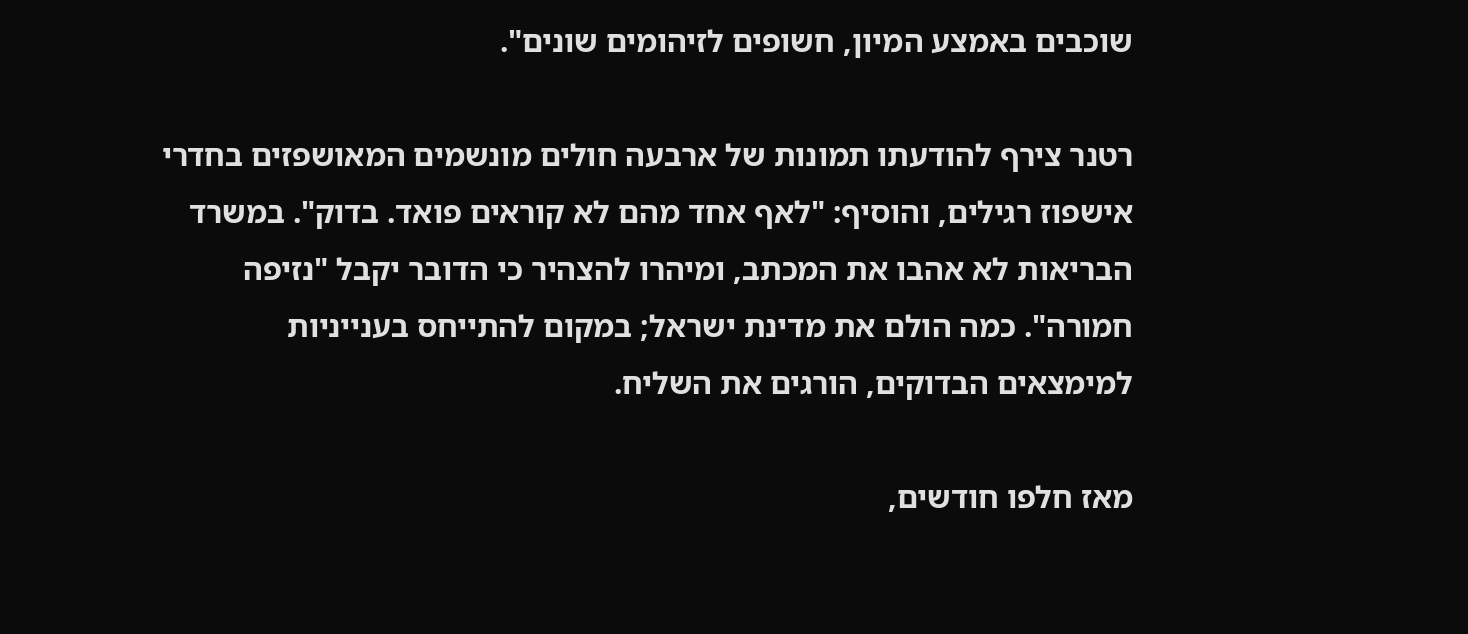שוכבים באמצע המיון, חשופים לזיהומים שונים".

רטנר צירף להודעתו תמונות של ארבעה חולים מונשמים המאושפזים בחדרי אישפוז רגילים, והוסיף: "לאף אחד מהם לא קוראים פואד. בדוק". במשרד הבריאות לא אהבו את המכתב, ומיהרו להצהיר כי הדובר יקבל "נזיפה חמורה". כמה הולם את מדינת ישראל; במקום להתייחס בענייניות למימצאים הבדוקים, הורגים את השליח.

מאז חלפו חודשים,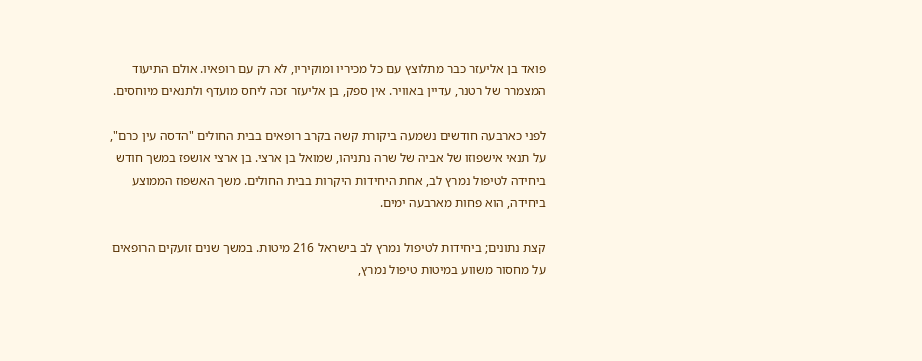פואד בן אליעזר כבר מתלוצץ עם כל מכיריו ומוקיריו, לא רק עם רופאיו. אולם התיעוד המצמרר של רטנר, עדיין באוויר. אין ספק, בן אליעזר זכה ליחס מועדף ולתנאים מיוחסים.

לפני כארבעה חודשים נשמעה ביקורת קשה בקרב רופאים בבית החולים "הדסה עין כרם", על תנאי אישפוזו של אביה של שרה נתניהו, שמואל בן ארצי. בן ארצי אושפז במשך חודש ביחידה לטיפול נמרץ לב, אחת היחידות היקרות בבית החולים. משך האשפוז הממוצע ביחידה, הוא פחות מארבעה ימים.

קצת נתונים; ביחידות לטיפול נמרץ לב בישראל 216 מיטות. במשך שנים זועקים הרופאים על מחסור משווע במיטות טיפול נמרץ,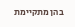בהן מתקיימת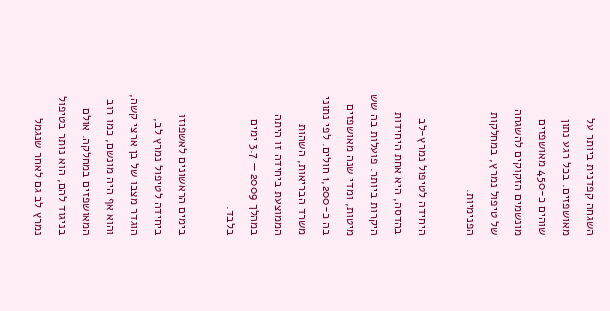השגחה קפדנית ביותר על מאושפזים. בכל רגע נתון שוהים כ-450 מאושפזים מונשמים הזקוקים להשגחה של טיפול נמרץ, במחלקות הפנימיות.

היחידה לטיפול נמרץ-לב בהדסה, היא אחת היחידות היקרות ביותר. פועלות בה שש מיטות, ומדי שנה מאושפזים בה כ-1,200 חולים. לפי נתוני משרד הבריאות, השהות הממוצעת ביחידה זו היתה במהלך 2009 — 3.7 ימים בלבד.

בימים הראשונים לאשפוזו ביחידה לטיפול נמרץ לב, הוגדר מצבו של בן ארצי קשה, והוא אף היה מונשם, כמו רוב המאושפזים במחלקה. אולם בניגוד להם, הוא נותר בטיפול נמרץ לב גם לאחר שנגמל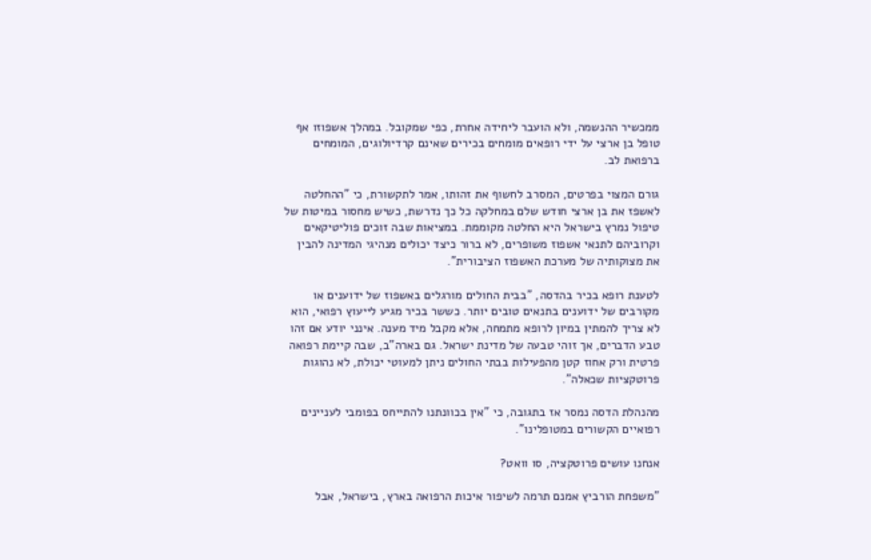ממכשיר ההנשמה, ולא הועבר ליחידה אחרת, כפי שמקובל. במהלך אשפוזו אף טופל בן ארצי על ידי רופאים מומחים בכירים שאינם קרדיולוגים, המומחים ברפואת לב.

גורם המצוי בפרטים, המסרב לחשוף את זהותו, אמר לתקשורת, כי "ההחלטה לאשפז את בן ארצי חודש שלם במחלקה כל כך נדרשת, כשיש מחסור במיטות של טיפול נמרץ בישראל היא החלטה מקוממת. במציאות שבה זוכים פוליטיקאים וקרוביהם לתנאי אשפוז משופרים, לא ברור כיצד יכולים מנהיגי המדינה להבין את מצוקותיה של מערכת האשפוז הציבורית".

לטענת רופא בכיר בהדסה, "בבית החולים מורגלים באשפוז של ידוענים או מקורבים של ידוענים בתנאים טובים יותר. כששר בכיר מגיע לייעוץ רפואי, הוא לא צריך להמתין במיון לרופא מתמחה, אלא מקבל מיד מענה. אינני יודע אם זהו טבע הדברים, אך זוהי טבעה של מדינת ישראל. גם בארה"ב, שבה קיימת רפואה פרטית ורק אחוז קטן מהפעילות בבתי החולים ניתן למעוטי יכולת, לא נהוגות פרוטקציות שכאלה".

מהנהלת הדסה נמסר אז בתגובה, כי "אין בכוונתנו להתייחס בפומבי לעניינים רפואיים הקשורים במטופלינו".

אנחנו עושים פרוטקציה, סו וואט?

"משפחת הורביץ אמנם תרמה לשיפור איכות הרפואה בארץ, בישראל, אבל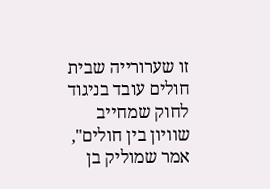זו שערורייה שבית חולים עובד בניגוד לחוק שמחייב שוויון בין חולים", אמר שמוליק בן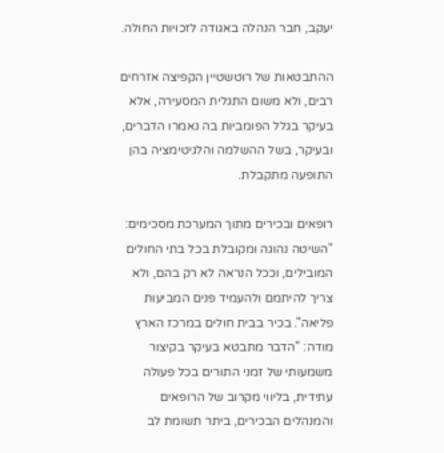יעקב, חבר הנהלה באגודה לזכויות החולה.

ההתבטאות של רוטשטיין הקפיצה אזרחים רבים, ולא משום התגלית המסעירה, אלא בעיקר בגלל הפומביות בה נאמרו הדברים, ובעיקר, בשל ההשלמה והלגיטימציה בהן התופעה מתקבלת.

רופאים ובכירים מתוך המערכת מסכימים: "השיטה נהוגה ומקובלת בכל בתי החולים המובילים, וככל הנראה לא רק בהם, ולא צריך להיתמם ולהעמיד פנים המביעות פליאה". בכיר בבית חולים במרכז הארץ מודה: "הדבר מתבטא בעיקר בקיצור משמעותי של זמני התורים בכל פעולה עתידית, בליווי מקרוב של הרופאים והמנהלים הבכירים, ביתר תשומת לב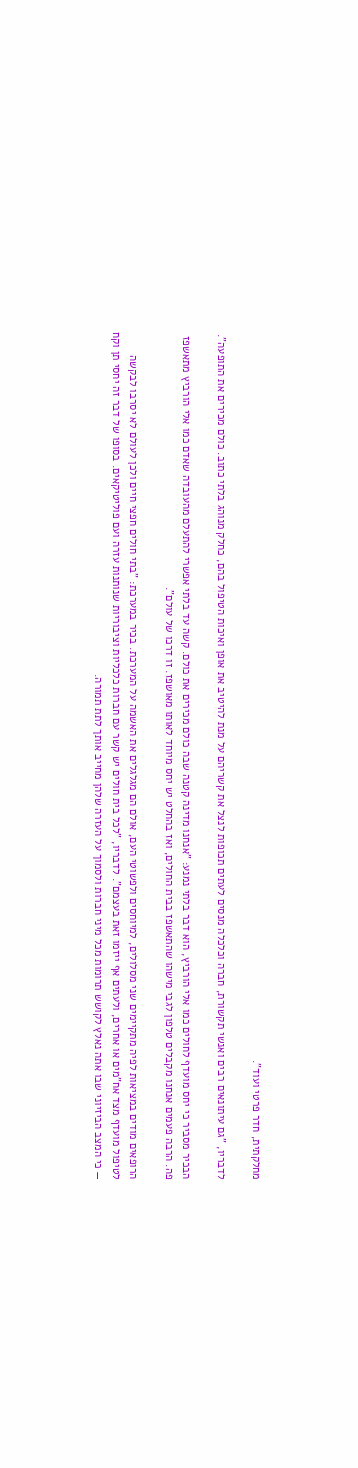מחלקתית, חדר פרטי ועוד".

לדבריו, "גם עיתונאים רבים ואנשי תקשורת, חברה וכלכלה מנסים לעתים תכופות לנצל את קשריהם על מנת להיטיב את אופן ואיכות הטיפול בהם, כחלק מנוהג בלתי כתוב. כולם מכירים את התופעה".

הבכיר מסביר כי יחס מועדף לחולים כמו אלי הורביץ, הוא דבר בלתי נמנע: "אנחנו מדינה קטנה שבה כולם מכירים את כולם. קשה עד בלתי אפשרי להתעלם מהעובדה שאדם כמו אלי הורביץ מתאשפז פה. הרבה פעמים אנחנו מקבלים טלפון לגבי מישהו שהתאשפז בבית החולים, ואז בהחלט יש יחס מיוחד לאותו מאושפז. זו דרכו של עולם".

הרופאים מודים במציאות לפיה מתקיימים שני מסלולים, למיוחסים ולפשוטי העם, אולם הם מגלגלים את האשמה על המערכת. בכיר במערכת: "בתי חולים חפצי חיים ולכן לעולם לא יסרבו לבקשה לטיפול מועדף מצד אח"מים או אחרים, ולעתים אף ייזמו זאת בעצמם". לדבריו, "לכל בית חולים יש קשר עם חברות כלכליות וציבוריות שנותנות עזרה ועם פוליטיקאים. בסופו של דבר זה יחסי תן וקח — כי המצב הביזיוני שבו אתה נאלץ לקושש תרומות מכל מיני חברות ולסמוך על העזרה שלהן מחייב אותך לתת תמורה.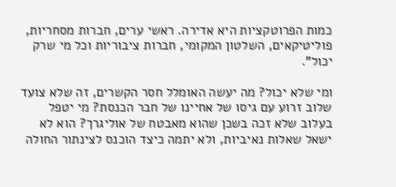כמות הפרוטקציות היא אדירה. ראשי ערים, חברות מסחריות, פוליטיקאים, השלטון המקומי, חברות ציבוריות וכל מי שרק יכול".

ומי שלא יכול? מה יעשה האומלל חסר הקשרים, זה שלא צועד שלוב זרוע עם גיסו של אחיינו של חבר הכנסת? מי יטפל בעלוב שלא זכה בשכן שהוא מאבטח של אוליגרך? הוא לא ישאל שאלות נאיביות, ולא יתמה כיצד הוכנס לצינתור החולה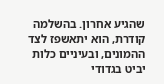שהגיע אחרון. בהשלמה קודרת, הוא יתאשפז לצד ההמונים, ובעיניים כלות יביט בגדודי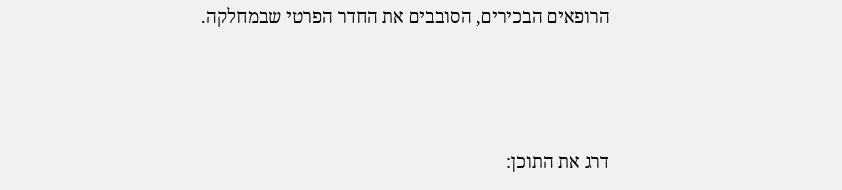הרופאים הבכירים, הסובבים את החדר הפרטי שבמחלקה.



דרג את התוכן: